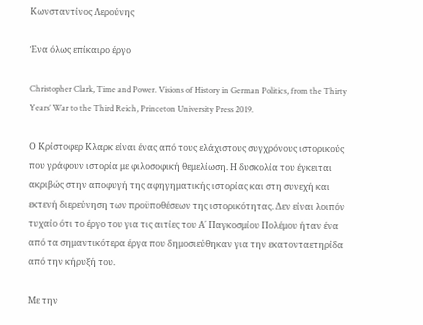Κωνσταντίνος Λερούνης

Ένα όλως επίκαιρο έργο

Christopher Clark, Time and Power. Visions of History in German Politics, from the Thirty Years’ War to the Third Reich, Princeton University Press 2019.

Ο Κρίστοφερ Κλαρκ είναι ένας από τους ελάχιστους συγχρόνους ιστορικούς που γράφουν ιστορία με φιλοσοφική θεμελίωση. Η δυσκολία του έγκειται ακριβώς στην αποφυγή της αφηγηματικής ιστορίας και στη συνεχή και εκτενή διερεύνηση των προϋποθέσεων της ιστορικότητας. Δεν είναι λοιπόν τυχαίο ότι το έργο του για τις αιτίες του Α΄ Παγκοσμίου Πολέμου ήταν ένα από τα σημαντικότερα έργα που δημοσιεύθηκαν για την εκατονταετηρίδα από την κήρυξή του.

Με την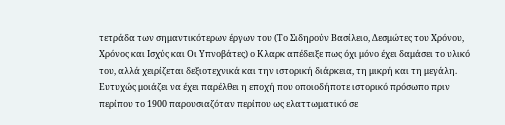τετράδα των σημαντικότερων έργων του (Το Σιδηρούν Βασίλειο, Δεσμώτες του Χρόνου, Χρόνος και Ισχύς και Οι Υπνοβάτες) ο Κλαρκ απέδειξε πως όχι μόνο έχει δαμάσει το υλικό του, αλλά χειρίζεται δεξιοτεχνικά και την ιστορική διάρκεια, τη μικρή και τη μεγάλη. Ευτυχώς μοιάζει να έχει παρέλθει η εποχή που οποιοδήποτε ιστορικό πρόσωπο πριν περίπου το 1900 παρουσιαζόταν περίπου ως ελαττωματικό σε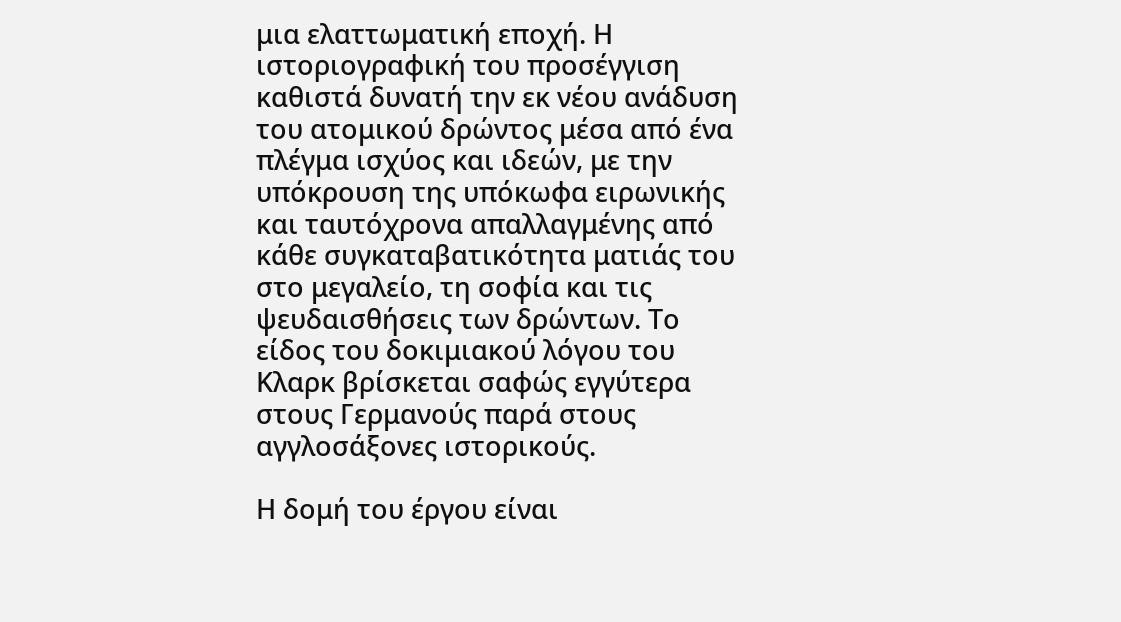μια ελαττωματική εποχή. Η ιστοριογραφική του προσέγγιση καθιστά δυνατή την εκ νέου ανάδυση του ατομικού δρώντος μέσα από ένα πλέγμα ισχύος και ιδεών, με την υπόκρουση της υπόκωφα ειρωνικής και ταυτόχρονα απαλλαγμένης από κάθε συγκαταβατικότητα ματιάς του στο μεγαλείο, τη σοφία και τις ψευδαισθήσεις των δρώντων. Το είδος του δοκιμιακού λόγου του Κλαρκ βρίσκεται σαφώς εγγύτερα στους Γερμανούς παρά στους αγγλοσάξονες ιστορικούς.

Η δομή του έργου είναι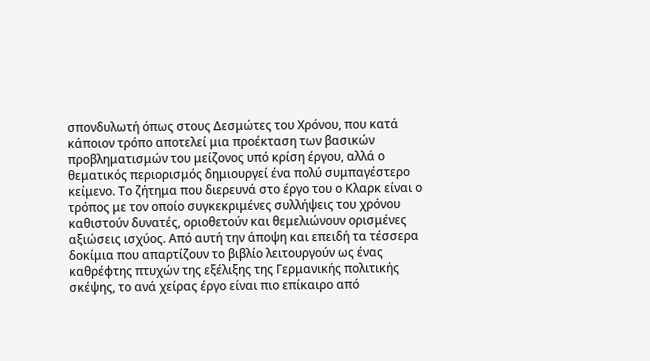σπονδυλωτή όπως στους Δεσμώτες του Χρόνου, που κατά κάποιον τρόπο αποτελεί μια προέκταση των βασικών προβληματισμών του μείζονος υπό κρίση έργου, αλλά ο θεματικός περιορισμός δημιουργεί ένα πολύ συμπαγέστερο κείμενο. Το ζήτημα που διερευνά στο έργο του ο Κλαρκ είναι ο τρόπος με τον οποίο συγκεκριμένες συλλήψεις του χρόνου καθιστούν δυνατές, οριοθετούν και θεμελιώνουν ορισμένες αξιώσεις ισχύος. Από αυτή την άποψη και επειδή τα τέσσερα δοκίμια που απαρτίζουν το βιβλίο λειτουργούν ως ένας καθρέφτης πτυχών της εξέλιξης της Γερμανικής πολιτικής σκέψης, το ανά χείρας έργο είναι πιο επίκαιρο από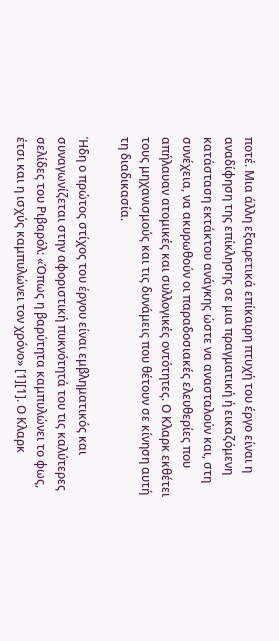ποτέ. Μια άλλη εξαιρετικά επίκαιρη πτυχή του έργο είναι η αναδίφηση της επίκλησης σε μια πραγματική ή εικαζόμενη κατάσταση εκτάκτου ανάγκης ώστε να ανασταλούν και, στη συνέχεια, να ακυρωθούν οι παραδοσιακές ελευθερίες που απήλαυαν ατομικές και συλλογικές οντότητες. Ο Κλαρκ εκθέτει τους μηχανισμούς και τις δυνάμεις που θέτουν σε κίνηση αυτή τη διαδικασία.

Ήδη ο πρώτος στίχος του έργου είναι εμβληματικός και συναγωνίζεται στην αφοριστική πυκνότητά του τις καλύτερες σελίδες του Ριβαρόλ: «Όπως η βαρύτητα καμπυλώνει το φως, έτσι και η ισχύς καμπυλώνει τον χρόνο» [1][1]. Ο Κλαρκ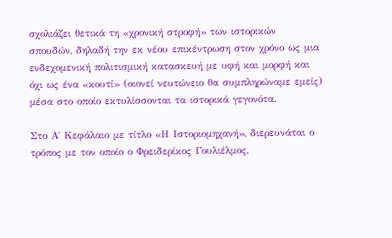σχολιάζει θετικά τη «χρονική στροφή» των ιστορικών σπουδών, δηλαδή την εκ νέου επικέντρωση στον χρόνο ως μια ενδεχομενική πολιτισμική κατασκευή με υφή και μορφή και όχι ως ένα «κουτί» (οιονεί νευτώνειο θα συμπληρώναμε εμείς) μέσα στο οποίο εκτυλίσσονται τα ιστορικά γεγονότα.

Στο Α΄ Κεφάλαιο με τίτλο «Η Ιστοριομηχανή», διερευνάται ο τρόπος με τον οποίο ο Φρειδερίκος Γουλιέλμος,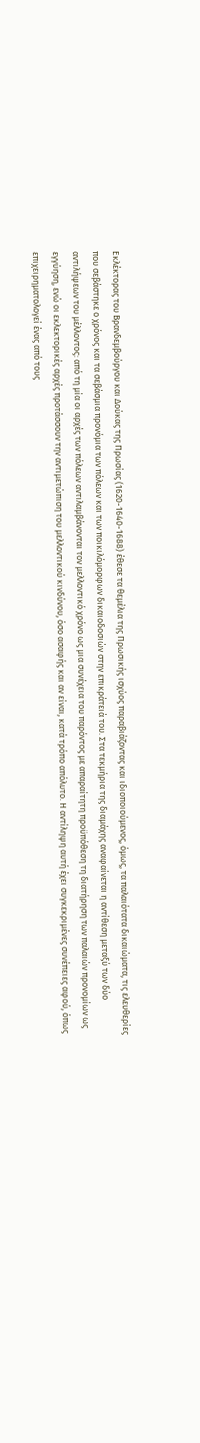Εκλέκτορας του Βρανδεμβούργου και Δούκας της Πρωσίας (1620-1640-1688) έθεσε τα θεμέλια της Πρωσικής ισχύος παραβιάζοντας και ιδιοποιούμενος, όμως, τα παλαιότατα δικαιώματα, τις ελευθερίες που σεβάστηκε ο χρόνος και τα σεβάσμια προνόμια των πόλεων και των ποικιλόμορφων δικαιοδοσιών στην επικράτειά του. Στα τεκμήρια της διαμάχης αναφαίνεται η αντίθεση μεταξύ των δύο αντιλήψεων του μέλλοντος: από τη μία οι αρχές των πόλεων αντιλαμβάνονται τον μελλοντικό χρόνο ως μια συνέχεια του παρόντος με απαραίτητη προϋπόθεση τη διατήρηση των παλαιών προνομίων ως εγγύηση, ενώ οι εκλεκτορικές αρχές προτάσσουν την αντιμετώπιση του μελλοντικού κινδύνου, όσο ασαφής και αν είναι, κατά τρόπο απόλυτο. Η αντίληψη αυτή έχει συγκεκριμένες συνέπειες αφού, όπως επιχειρηματολογεί ένας από τους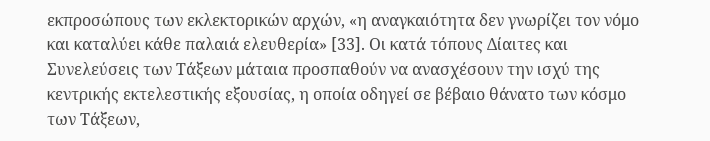εκπροσώπους των εκλεκτορικών αρχών, «η αναγκαιότητα δεν γνωρίζει τον νόμο και καταλύει κάθε παλαιά ελευθερία» [33]. Οι κατά τόπους Δίαιτες και Συνελεύσεις των Τάξεων μάταια προσπαθούν να ανασχέσουν την ισχύ της κεντρικής εκτελεστικής εξουσίας, η οποία οδηγεί σε βέβαιο θάνατο των κόσμο των Τάξεων,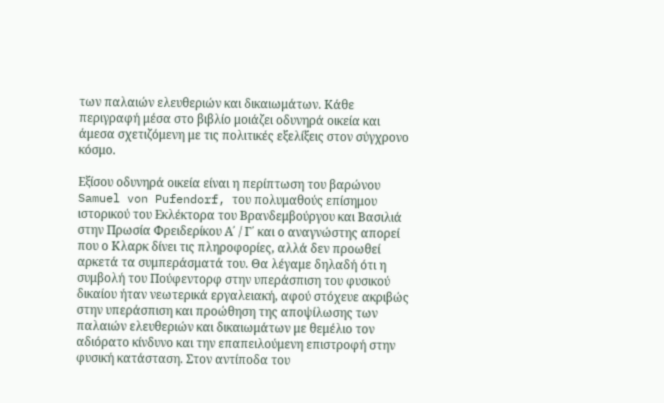των παλαιών ελευθεριών και δικαιωμάτων. Κάθε περιγραφή μέσα στο βιβλίο μοιάζει οδυνηρά οικεία και άμεσα σχετιζόμενη με τις πολιτικές εξελίξεις στον σύγχρονο κόσμο.

Εξίσου οδυνηρά οικεία είναι η περίπτωση του βαρώνου Samuel von Pufendorf, του πολυμαθούς επίσημου ιστορικού του Εκλέκτορα του Βρανδεμβούργου και Βασιλιά στην Πρωσία Φρειδερίκου Α΄ / Γ΄ και ο αναγνώστης απορεί που ο Κλαρκ δίνει τις πληροφορίες, αλλά δεν προωθεί αρκετά τα συμπεράσματά του. Θα λέγαμε δηλαδή ότι η συμβολή του Πούφεντορφ στην υπεράσπιση του φυσικού δικαίου ήταν νεωτερικά εργαλειακή, αφού στόχευε ακριβώς στην υπεράσπιση και προώθηση της αποψίλωσης των παλαιών ελευθεριών και δικαιωμάτων με θεμέλιο τον αδιόρατο κίνδυνο και την επαπειλούμενη επιστροφή στην φυσική κατάσταση. Στον αντίποδα του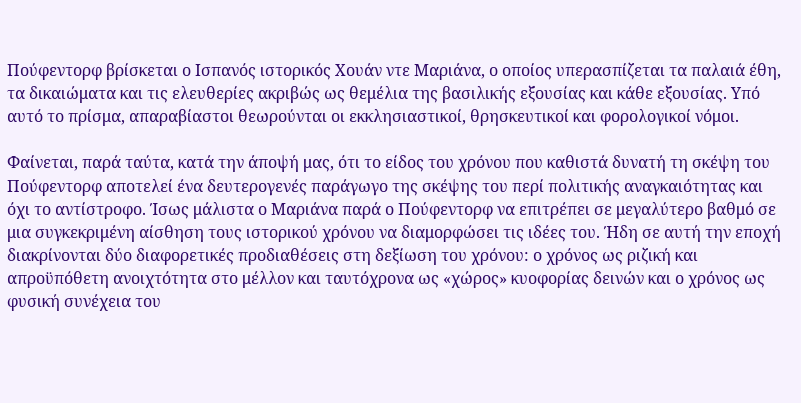Πούφεντορφ βρίσκεται ο Ισπανός ιστορικός Χουάν ντε Μαριάνα, ο οποίος υπερασπίζεται τα παλαιά έθη, τα δικαιώματα και τις ελευθερίες ακριβώς ως θεμέλια της βασιλικής εξουσίας και κάθε εξουσίας. Υπό αυτό το πρίσμα, απαραβίαστοι θεωρούνται οι εκκλησιαστικοί, θρησκευτικοί και φορολογικοί νόμοι.

Φαίνεται, παρά ταύτα, κατά την άποψή μας, ότι το είδος του χρόνου που καθιστά δυνατή τη σκέψη του Πούφεντορφ αποτελεί ένα δευτερογενές παράγωγο της σκέψης του περί πολιτικής αναγκαιότητας και όχι το αντίστροφο. Ίσως μάλιστα ο Μαριάνα παρά ο Πούφεντορφ να επιτρέπει σε μεγαλύτερο βαθμό σε μια συγκεκριμένη αίσθηση τους ιστορικού χρόνου να διαμορφώσει τις ιδέες του. Ήδη σε αυτή την εποχή διακρίνονται δύο διαφορετικές προδιαθέσεις στη δεξίωση του χρόνου: ο χρόνος ως ριζική και απροϋπόθετη ανοιχτότητα στο μέλλον και ταυτόχρονα ως «χώρος» κυοφορίας δεινών και ο χρόνος ως φυσική συνέχεια του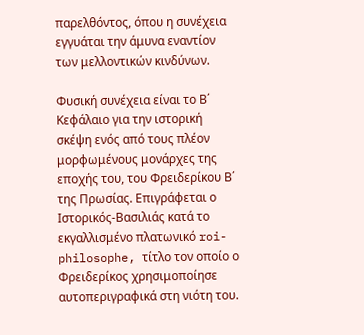παρελθόντος, όπου η συνέχεια εγγυάται την άμυνα εναντίον των μελλοντικών κινδύνων.

Φυσική συνέχεια είναι το Β΄ Κεφάλαιο για την ιστορική σκέψη ενός από τους πλέον μορφωμένους μονάρχες της εποχής του, του Φρειδερίκου Β΄ της Πρωσίας. Επιγράφεται ο Ιστορικός-Βασιλιάς κατά το εκγαλλισμένο πλατωνικό roi-philosophe, τίτλο τον οποίο ο Φρειδερίκος χρησιμοποίησε αυτοπεριγραφικά στη νιότη του.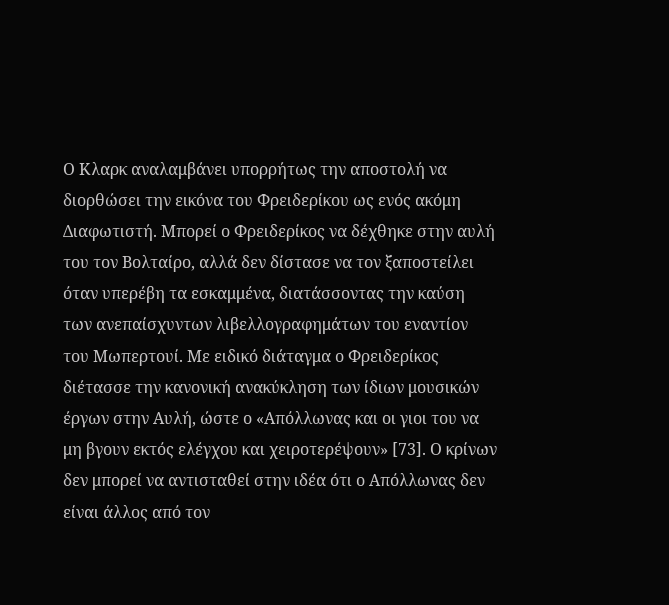Ο Κλαρκ αναλαμβάνει υπορρήτως την αποστολή να διορθώσει την εικόνα του Φρειδερίκου ως ενός ακόμη Διαφωτιστή. Μπορεί ο Φρειδερίκος να δέχθηκε στην αυλή του τον Βολταίρο, αλλά δεν δίστασε να τον ξαποστείλει όταν υπερέβη τα εσκαμμένα, διατάσσοντας την καύση των ανεπαίσχυντων λιβελλογραφημάτων του εναντίον του Μωπερτουί. Με ειδικό διάταγμα ο Φρειδερίκος διέτασσε την κανονική ανακύκληση των ίδιων μουσικών έργων στην Αυλή, ώστε ο «Απόλλωνας και οι γιοι του να μη βγουν εκτός ελέγχου και χειροτερέψουν» [73]. Ο κρίνων δεν μπορεί να αντισταθεί στην ιδέα ότι ο Απόλλωνας δεν είναι άλλος από τον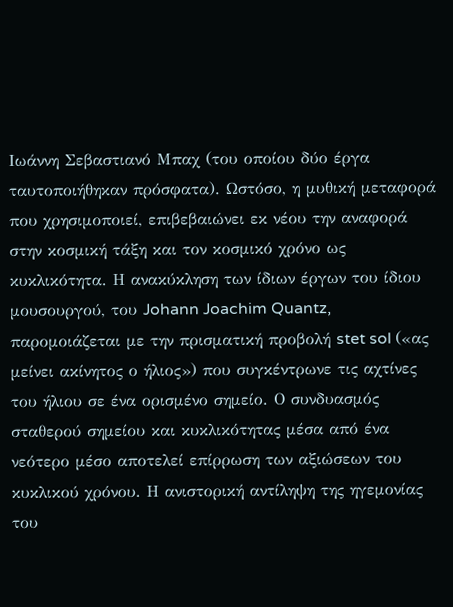Ιωάννη Σεβαστιανό Μπαχ (του οποίου δύο έργα ταυτοποιήθηκαν πρόσφατα). Ωστόσο, η μυθική μεταφορά που χρησιμοποιεί, επιβεβαιώνει εκ νέου την αναφορά στην κοσμική τάξη και τον κοσμικό χρόνο ως κυκλικότητα. Η ανακύκληση των ίδιων έργων του ίδιου μουσουργού, του Johann Joachim Quantz, παρομοιάζεται με την πρισματική προβολή stet sol («ας μείνει ακίνητος ο ήλιος») που συγκέντρωνε τις αχτίνες του ήλιου σε ένα ορισμένο σημείο. Ο συνδυασμός σταθερού σημείου και κυκλικότητας μέσα από ένα νεότερο μέσο αποτελεί επίρρωση των αξιώσεων του κυκλικού χρόνου. Η ανιστορική αντίληψη της ηγεμονίας του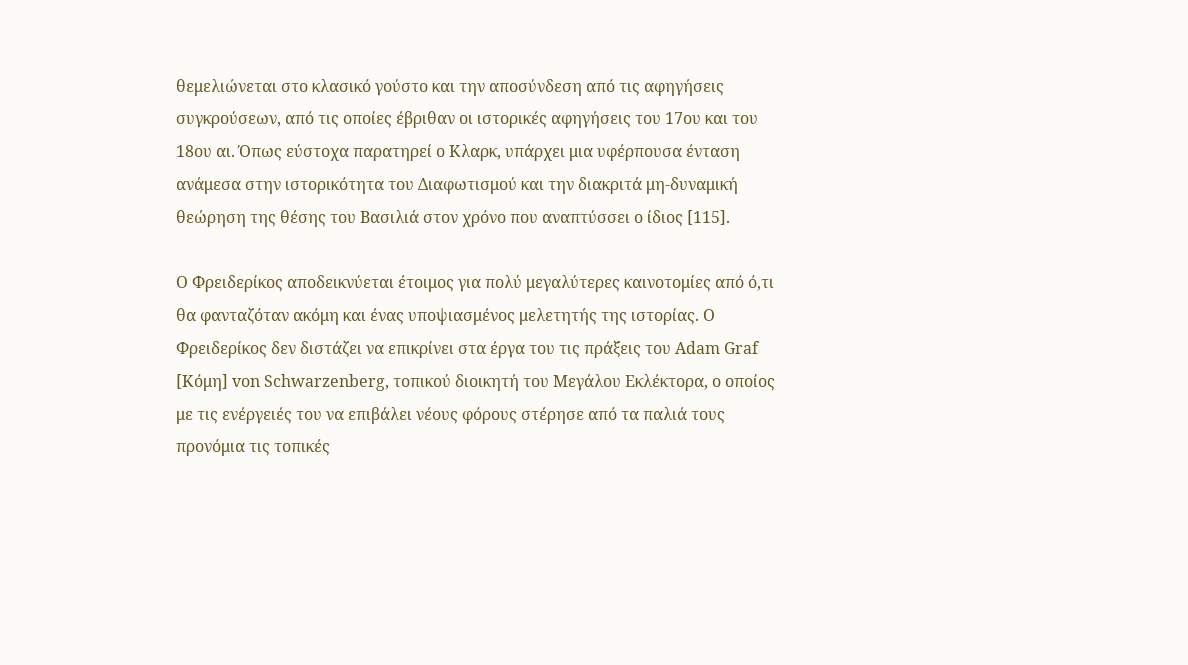θεμελιώνεται στο κλασικό γούστο και την αποσύνδεση από τις αφηγήσεις συγκρούσεων, από τις οποίες έβριθαν οι ιστορικές αφηγήσεις του 17ου και του 18ου αι. Όπως εύστοχα παρατηρεί ο Κλαρκ, υπάρχει μια υφέρπουσα ένταση ανάμεσα στην ιστορικότητα του Διαφωτισμού και την διακριτά μη-δυναμική θεώρηση της θέσης του Βασιλιά στον χρόνο που αναπτύσσει ο ίδιος [115].

Ο Φρειδερίκος αποδεικνύεται έτοιμος για πολύ μεγαλύτερες καινοτομίες από ό,τι θα φανταζόταν ακόμη και ένας υποψιασμένος μελετητής της ιστορίας. Ο Φρειδερίκος δεν διστάζει να επικρίνει στα έργα του τις πράξεις του Adam Graf [Κόμη] von Schwarzenberg, τοπικού διοικητή του Μεγάλου Εκλέκτορα, ο οποίος με τις ενέργειές του να επιβάλει νέους φόρους στέρησε από τα παλιά τους προνόμια τις τοπικές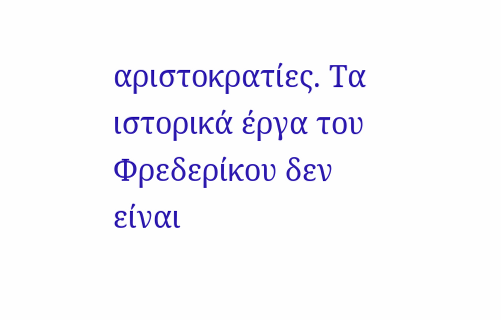αριστοκρατίες. Τα ιστορικά έργα του Φρεδερίκου δεν είναι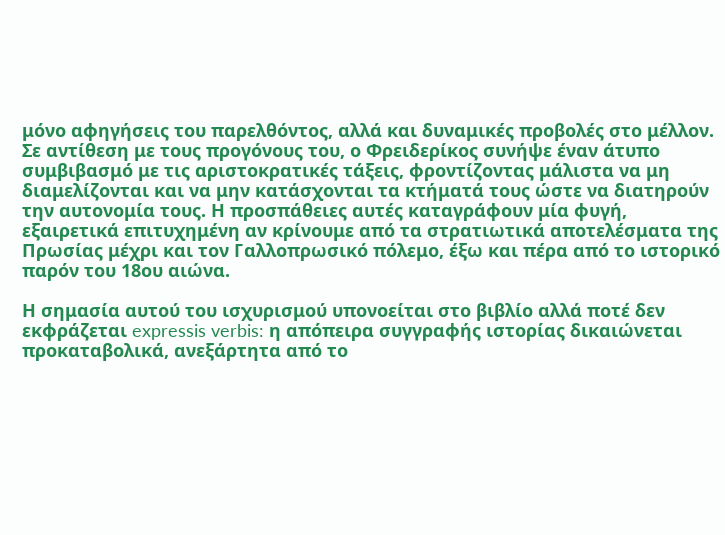μόνο αφηγήσεις του παρελθόντος, αλλά και δυναμικές προβολές στο μέλλον. Σε αντίθεση με τους προγόνους του, ο Φρειδερίκος συνήψε έναν άτυπο συμβιβασμό με τις αριστοκρατικές τάξεις, φροντίζοντας μάλιστα να μη διαμελίζονται και να μην κατάσχονται τα κτήματά τους ώστε να διατηρούν την αυτονομία τους. Η προσπάθειες αυτές καταγράφουν μία φυγή, εξαιρετικά επιτυχημένη αν κρίνουμε από τα στρατιωτικά αποτελέσματα της Πρωσίας μέχρι και τον Γαλλοπρωσικό πόλεμο, έξω και πέρα από το ιστορικό παρόν του 18ου αιώνα.

Η σημασία αυτού του ισχυρισμού υπονοείται στο βιβλίο αλλά ποτέ δεν εκφράζεται expressis verbis: η απόπειρα συγγραφής ιστορίας δικαιώνεται προκαταβολικά, ανεξάρτητα από το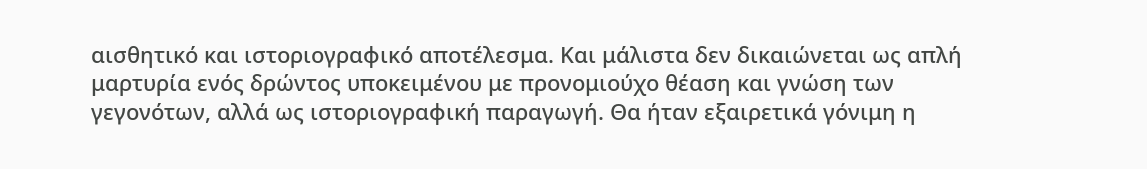αισθητικό και ιστοριογραφικό αποτέλεσμα. Και μάλιστα δεν δικαιώνεται ως απλή μαρτυρία ενός δρώντος υποκειμένου με προνομιούχο θέαση και γνώση των γεγονότων, αλλά ως ιστοριογραφική παραγωγή. Θα ήταν εξαιρετικά γόνιμη η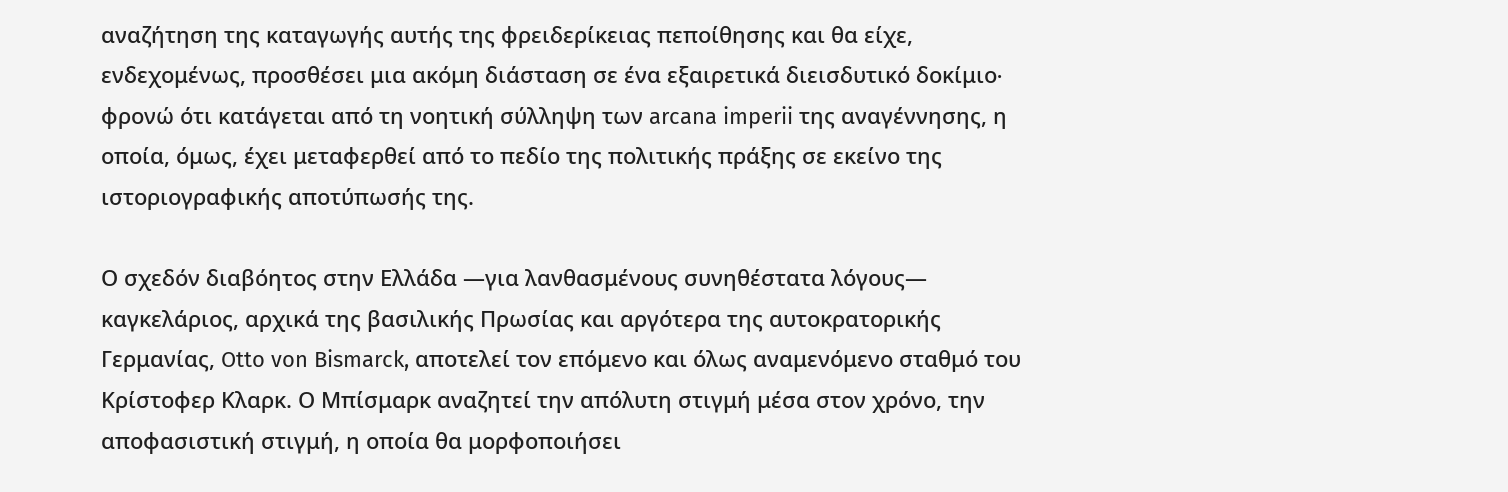αναζήτηση της καταγωγής αυτής της φρειδερίκειας πεποίθησης και θα είχε, ενδεχομένως, προσθέσει μια ακόμη διάσταση σε ένα εξαιρετικά διεισδυτικό δοκίμιο∙ φρονώ ότι κατάγεται από τη νοητική σύλληψη των arcana imperii της αναγέννησης, η οποία, όμως, έχει μεταφερθεί από το πεδίο της πολιτικής πράξης σε εκείνο της ιστοριογραφικής αποτύπωσής της.

Ο σχεδόν διαβόητος στην Ελλάδα ―για λανθασμένους συνηθέστατα λόγους― καγκελάριος, αρχικά της βασιλικής Πρωσίας και αργότερα της αυτοκρατορικής Γερμανίας, Otto von Bismarck, αποτελεί τον επόμενο και όλως αναμενόμενο σταθμό του Κρίστοφερ Κλαρκ. Ο Μπίσμαρκ αναζητεί την απόλυτη στιγμή μέσα στον χρόνο, την αποφασιστική στιγμή, η οποία θα μορφοποιήσει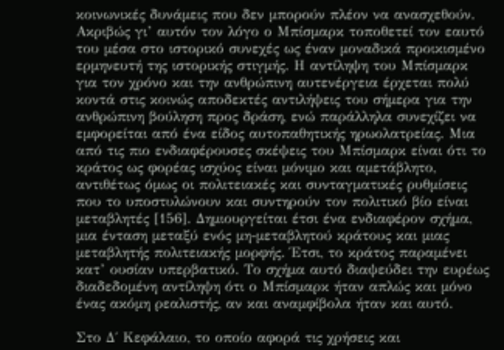κοινωνικές δυνάμεις που δεν μπορούν πλέον να ανασχεθούν. Ακριβώς γι’ αυτόν τον λόγο ο Μπίσμαρκ τοποθετεί τον εαυτό του μέσα στο ιστορικό συνεχές ως έναν μοναδικά προικισμένο ερμηνευτή της ιστορικής στιγμής. Η αντίληψη του Μπίσμαρκ για τον χρόνο και την ανθρώπινη αυτενέργεια έρχεται πολύ κοντά στις κοινώς αποδεκτές αντιλήψεις του σήμερα για την ανθρώπινη βούληση προς δράση, ενώ παράλληλα συνεχίζει να εμφορείται από ένα είδος αυτοπαθητικής ηρωολατρείας. Μια από τις πιο ενδιαφέρουσες σκέψεις του Μπίσμαρκ είναι ότι το κράτος ως φορέας ισχύος είναι μόνιμο και αμετάβλητο, αντιθέτως όμως οι πολιτειακές και συνταγματικές ρυθμίσεις που το υποστυλώνουν και συντηρούν τον πολιτικό βίο είναι μεταβλητές [156]. Δημιουργείται έτσι ένα ενδιαφέρον σχήμα, μια ένταση μεταξύ ενός μη-μεταβλητού κράτους και μιας μεταβλητής πολιτειακής μορφής. Έτσι, το κράτος παραμένει κατ’ ουσίαν υπερβατικό. Το σχήμα αυτό διαψεύδει την ευρέως διαδεδομένη αντίληψη ότι ο Μπίσμαρκ ήταν απλώς και μόνο ένας ακόμη ρεαλιστής, αν και αναμφίβολα ήταν και αυτό.

Στο Δ΄ Κεφάλαιο, το οποίο αφορά τις χρήσεις και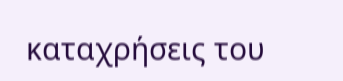καταχρήσεις του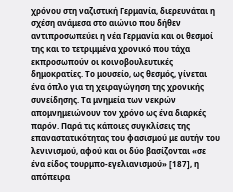χρόνου στη ναζιστική Γερμανία, διερευνάται η σχέση ανάμεσα στο αιώνιο που δήθεν αντιπροσωπεύει η νέα Γερμανία και οι θεσμοί της και το τετριμμένα χρονικό που τάχα εκπροσωπούν οι κοινοβουλευτικές δημοκρατίες. Το μουσείο, ως θεσμός, γίνεται ένα όπλο για τη χειραγώγηση της χρονικής συνείδησης. Τα μνημεία των νεκρών απομνημειώνουν τον χρόνο ως ένα διαρκές παρόν. Παρά τις κάποιες συγκλίσεις της επαναστατικότητας του φασισμού με αυτήν του λενινισμού, αφού και οι δύο βασίζονται «σε ένα είδος τουρμπο-εγελιανισμού» [187], η απόπειρα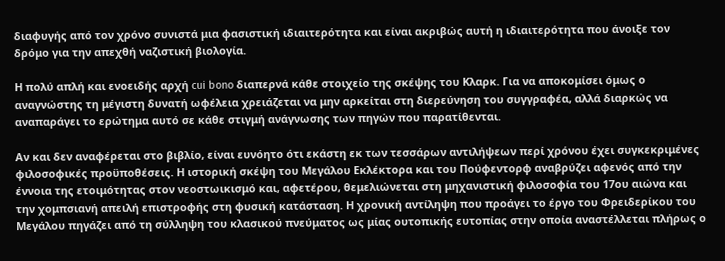διαφυγής από τον χρόνο συνιστά μια φασιστική ιδιαιτερότητα και είναι ακριβώς αυτή η ιδιαιτερότητα που άνοιξε τον δρόμο για την απεχθή ναζιστική βιολογία.

Η πολύ απλή και ενοειδής αρχή cui bono διαπερνά κάθε στοιχείο της σκέψης του Κλαρκ. Για να αποκομίσει όμως ο αναγνώστης τη μέγιστη δυνατή ωφέλεια χρειάζεται να μην αρκείται στη διερεύνηση του συγγραφέα, αλλά διαρκώς να αναπαράγει το ερώτημα αυτό σε κάθε στιγμή ανάγνωσης των πηγών που παρατίθενται.

Αν και δεν αναφέρεται στο βιβλίο, είναι ευνόητο ότι εκάστη εκ των τεσσάρων αντιλήψεων περί χρόνου έχει συγκεκριμένες φιλοσοφικές προϋποθέσεις. Η ιστορική σκέψη του Μεγάλου Εκλέκτορα και του Πούφεντορφ αναβρύζει αφενός από την έννοια της ετοιμότητας στον νεοστωικισμό και, αφετέρου, θεμελιώνεται στη μηχανιστική φιλοσοφία του 17ου αιώνα και την χομπσιανή απειλή επιστροφής στη φυσική κατάσταση. Η χρονική αντίληψη που προάγει το έργο του Φρειδερίκου του Μεγάλου πηγάζει από τη σύλληψη του κλασικού πνεύματος ως μίας ουτοπικής ευτοπίας στην οποία αναστέλλεται πλήρως ο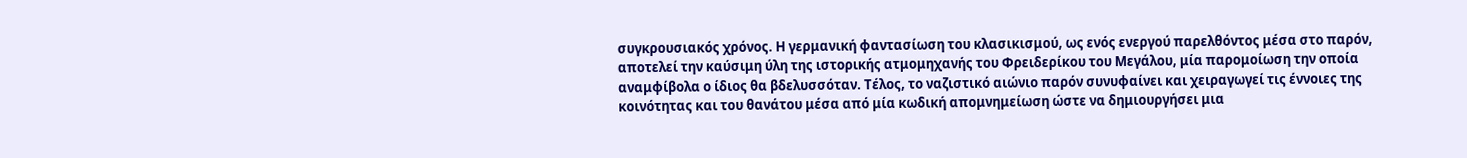συγκρουσιακός χρόνος. Η γερμανική φαντασίωση του κλασικισμού, ως ενός ενεργού παρελθόντος μέσα στο παρόν, αποτελεί την καύσιμη ύλη της ιστορικής ατμομηχανής του Φρειδερίκου του Μεγάλου, μία παρομοίωση την οποία αναμφίβολα ο ίδιος θα βδελυσσόταν. Τέλος, το ναζιστικό αιώνιο παρόν συνυφαίνει και χειραγωγεί τις έννοιες της κοινότητας και του θανάτου μέσα από μία κωδική απομνημείωση ώστε να δημιουργήσει μια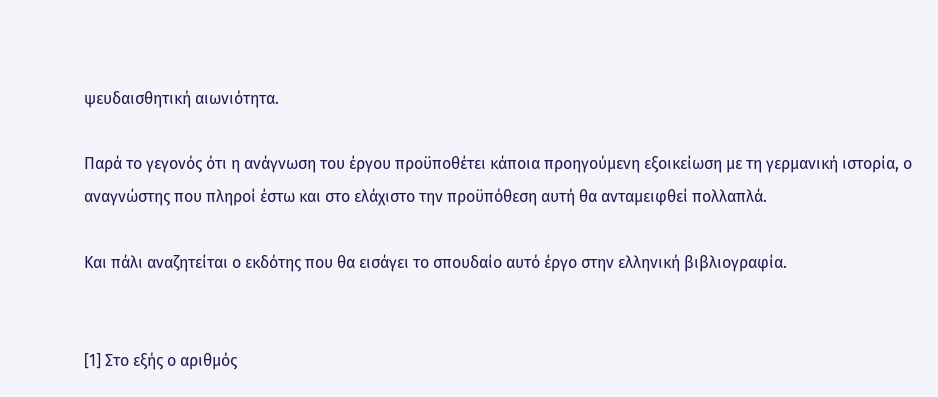ψευδαισθητική αιωνιότητα.

Παρά το γεγονός ότι η ανάγνωση του έργου προϋποθέτει κάποια προηγούμενη εξοικείωση με τη γερμανική ιστορία, ο αναγνώστης που πληροί έστω και στο ελάχιστο την προϋπόθεση αυτή θα ανταμειφθεί πολλαπλά.

Και πάλι αναζητείται ο εκδότης που θα εισάγει το σπουδαίο αυτό έργο στην ελληνική βιβλιογραφία.


[1] Στο εξής ο αριθμός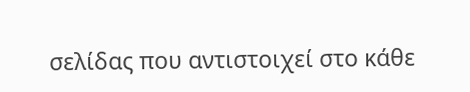σελίδας που αντιστοιχεί στο κάθε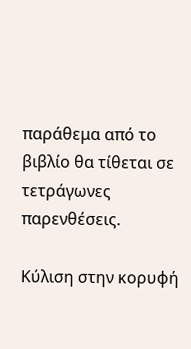παράθεμα από το βιβλίο θα τίθεται σε τετράγωνες παρενθέσεις.

Κύλιση στην κορυφή